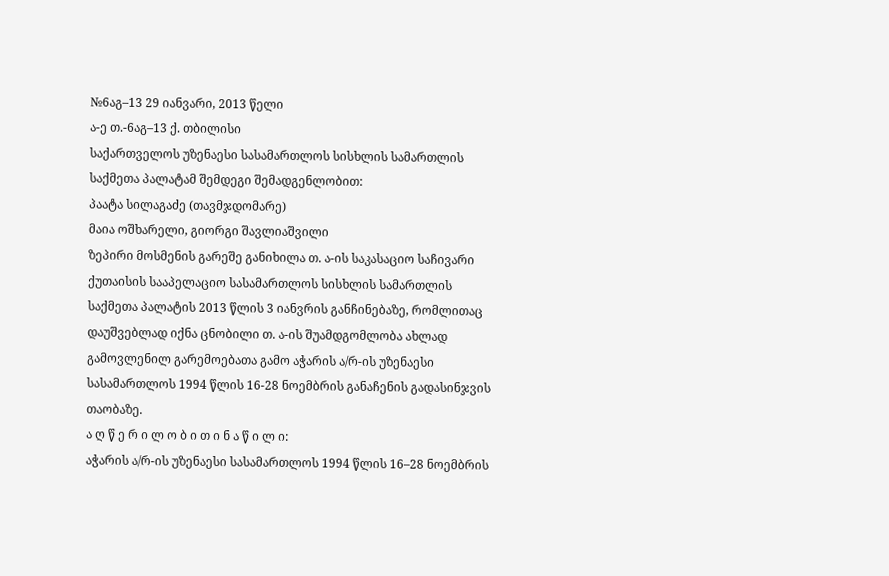№6აგ–13 29 იანვარი, 2013 წელი
ა-ე თ.-6აგ–13 ქ. თბილისი
საქართველოს უზენაესი სასამართლოს სისხლის სამართლის საქმეთა პალატამ შემდეგი შემადგენლობით:
პაატა სილაგაძე (თავმჯდომარე)
მაია ოშხარელი, გიორგი შავლიაშვილი
ზეპირი მოსმენის გარეშე განიხილა თ. ა-ის საკასაციო საჩივარი ქუთაისის სააპელაციო სასამართლოს სისხლის სამართლის საქმეთა პალატის 2013 წლის 3 იანვრის განჩინებაზე, რომლითაც დაუშვებლად იქნა ცნობილი თ. ა-ის შუამდგომლობა ახლად გამოვლენილ გარემოებათა გამო აჭარის ა/რ-ის უზენაესი სასამართლოს 1994 წლის 16-28 ნოემბრის განაჩენის გადასინჯვის თაობაზე.
ა ღ წ ე რ ი ლ ო ბ ი თ ი ნ ა წ ი ლ ი:
აჭარის ა/რ-ის უზენაესი სასამართლოს 1994 წლის 16–28 ნოემბრის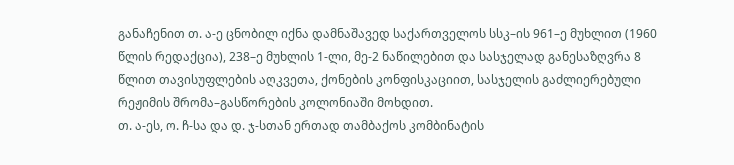განაჩენით თ. ა-ე ცნობილ იქნა დამნაშავედ საქართველოს სსკ–ის 961–ე მუხლით (1960 წლის რედაქცია), 238–ე მუხლის 1-ლი, მე-2 ნაწილებით და სასჯელად განესაზღვრა 8 წლით თავისუფლების აღკვეთა, ქონების კონფისკაციით, სასჯელის გაძლიერებული რეჟიმის შრომა–გასწორების კოლონიაში მოხდით.
თ. ა-ეს, ო. ჩ-სა და დ. ჯ-სთან ერთად თამბაქოს კომბინატის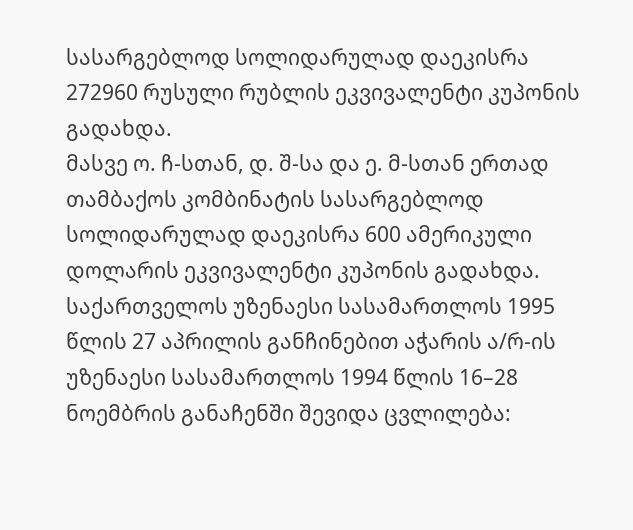სასარგებლოდ სოლიდარულად დაეკისრა 272960 რუსული რუბლის ეკვივალენტი კუპონის გადახდა.
მასვე ო. ჩ-სთან, დ. შ-სა და ე. მ-სთან ერთად თამბაქოს კომბინატის სასარგებლოდ სოლიდარულად დაეკისრა 600 ამერიკული დოლარის ეკვივალენტი კუპონის გადახდა.
საქართველოს უზენაესი სასამართლოს 1995 წლის 27 აპრილის განჩინებით აჭარის ა/რ-ის უზენაესი სასამართლოს 1994 წლის 16–28 ნოემბრის განაჩენში შევიდა ცვლილება: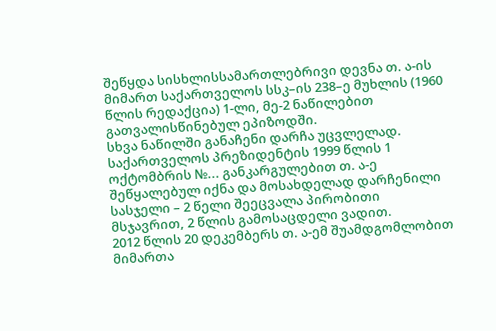შეწყდა სისხლისსამართლებრივი დევნა თ. ა-ის მიმართ საქართველოს სსკ–ის 238–ე მუხლის (1960 წლის რედაქცია) 1-ლი, მე-2 ნაწილებით გათვალისწინებულ ეპიზოდში.
სხვა ნაწილში განაჩენი დარჩა უცვლელად.
საქართველოს პრეზიდენტის 1999 წლის 1 ოქტომბრის №... განკარგულებით თ. ა-ე შეწყალებულ იქნა და მოსახდელად დარჩენილი სასჯელი – 2 წელი შეეცვალა პირობითი მსჯავრით, 2 წლის გამოსაცდელი ვადით.
2012 წლის 20 დეკემბერს თ. ა-ემ შუამდგომლობით მიმართა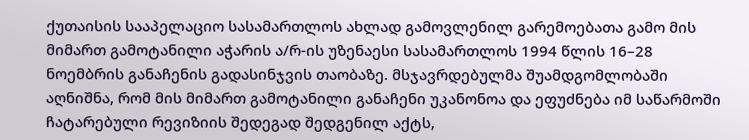ქუთაისის სააპელაციო სასამართლოს ახლად გამოვლენილ გარემოებათა გამო მის მიმართ გამოტანილი აჭარის ა/რ-ის უზენაესი სასამართლოს 1994 წლის 16–28 ნოემბრის განაჩენის გადასინჯვის თაობაზე. მსჯავრდებულმა შუამდგომლობაში აღნიშნა, რომ მის მიმართ გამოტანილი განაჩენი უკანონოა და ეფუძნება იმ საწარმოში ჩატარებული რევიზიის შედეგად შედგენილ აქტს,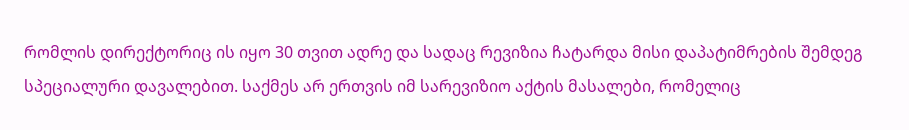რომლის დირექტორიც ის იყო 30 თვით ადრე და სადაც რევიზია ჩატარდა მისი დაპატიმრების შემდეგ სპეციალური დავალებით. საქმეს არ ერთვის იმ სარევიზიო აქტის მასალები, რომელიც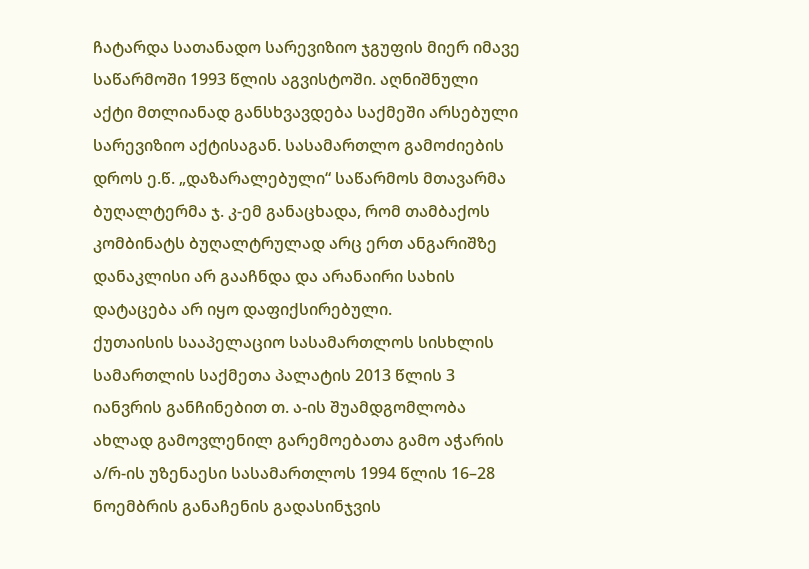ჩატარდა სათანადო სარევიზიო ჯგუფის მიერ იმავე საწარმოში 1993 წლის აგვისტოში. აღნიშნული აქტი მთლიანად განსხვავდება საქმეში არსებული სარევიზიო აქტისაგან. სასამართლო გამოძიების დროს ე.წ. „დაზარალებული“ საწარმოს მთავარმა ბუღალტერმა ჯ. კ-ემ განაცხადა, რომ თამბაქოს კომბინატს ბუღალტრულად არც ერთ ანგარიშზე დანაკლისი არ გააჩნდა და არანაირი სახის დატაცება არ იყო დაფიქსირებული.
ქუთაისის სააპელაციო სასამართლოს სისხლის სამართლის საქმეთა პალატის 2013 წლის 3 იანვრის განჩინებით თ. ა-ის შუამდგომლობა ახლად გამოვლენილ გარემოებათა გამო აჭარის ა/რ-ის უზენაესი სასამართლოს 1994 წლის 16–28 ნოემბრის განაჩენის გადასინჯვის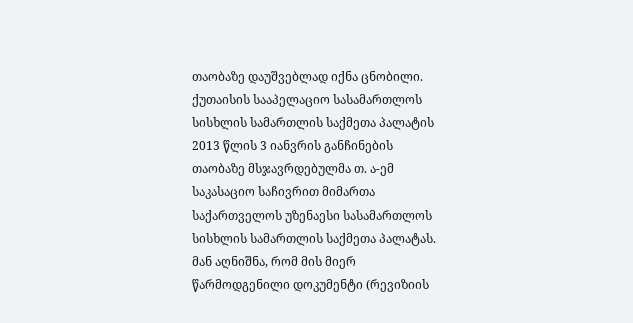თაობაზე დაუშვებლად იქნა ცნობილი.
ქუთაისის სააპელაციო სასამართლოს სისხლის სამართლის საქმეთა პალატის 2013 წლის 3 იანვრის განჩინების თაობაზე მსჯავრდებულმა თ. ა-ემ საკასაციო საჩივრით მიმართა საქართველოს უზენაესი სასამართლოს სისხლის სამართლის საქმეთა პალატას. მან აღნიშნა, რომ მის მიერ წარმოდგენილი დოკუმენტი (რევიზიის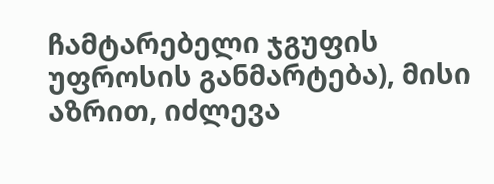ჩამტარებელი ჯგუფის უფროსის განმარტება), მისი აზრით, იძლევა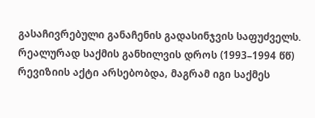გასაჩივრებული განაჩენის გადასინჯვის საფუძველს. რეალურად საქმის განხილვის დროს (1993–1994 წწ) რევიზიის აქტი არსებობდა, მაგრამ იგი საქმეს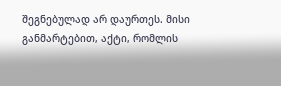შეგნებულად არ დაურთეს. მისი განმარტებით, აქტი, რომლის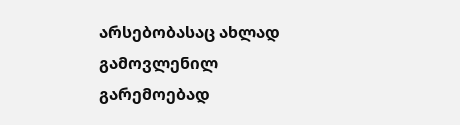არსებობასაც ახლად გამოვლენილ გარემოებად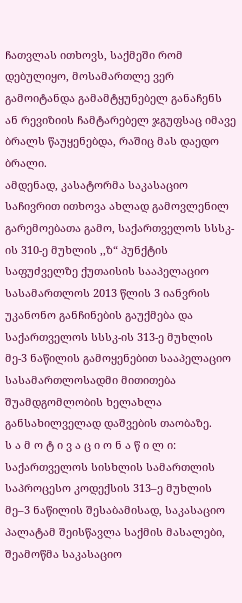ჩათვლას ითხოვს, საქმეში რომ დებულიყო, მოსამართლე ვერ გამოიტანდა გამამტყუნებელ განაჩენს ან რევიზიის ჩამტარებელ ჯგუფსაც იმავე ბრალს წაუყენებდა, რაშიც მას დაედო ბრალი.
ამდენად, კასატორმა საკასაციო საჩივრით ითხოვა ახლად გამოვლენილ გარემოებათა გამო, საქართველოს სსსკ-ის 310-ე მუხლის ,,ზ“ პუნქტის საფუძველზე ქუთაისის სააპელაციო სასამართლოს 2013 წლის 3 იანვრის უკანონო განჩინების გაუქმება და საქართველოს სსსკ-ის 313-ე მუხლის მე-3 ნაწილის გამოყენებით სააპელაციო სასამართლოსადმი მითითება შუამდგომლობის ხელახლა განსახილველად დაშვების თაობაზე.
ს ა მ ო ტ ი ვ ა ც ი ო ნ ა წ ი ლ ი:
საქართველოს სისხლის სამართლის საპროცესო კოდექსის 313–ე მუხლის მე–3 ნაწილის შესაბამისად, საკასაციო პალატამ შეისწავლა საქმის მასალები, შეამოწმა საკასაციო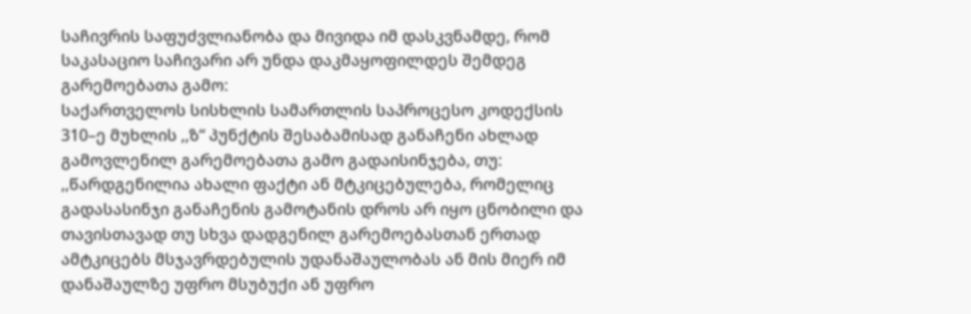საჩივრის საფუძვლიანობა და მივიდა იმ დასკვნამდე, რომ საკასაციო საჩივარი არ უნდა დაკმაყოფილდეს შემდეგ გარემოებათა გამო:
საქართველოს სისხლის სამართლის საპროცესო კოდექსის 310–ე მუხლის ,,ზ“ პუნქტის შესაბამისად განაჩენი ახლად გამოვლენილ გარემოებათა გამო გადაისინჯება, თუ: ,,წარდგენილია ახალი ფაქტი ან მტკიცებულება, რომელიც გადასასინჯი განაჩენის გამოტანის დროს არ იყო ცნობილი და თავისთავად თუ სხვა დადგენილ გარემოებასთან ერთად ამტკიცებს მსჯავრდებულის უდანაშაულობას ან მის მიერ იმ დანაშაულზე უფრო მსუბუქი ან უფრო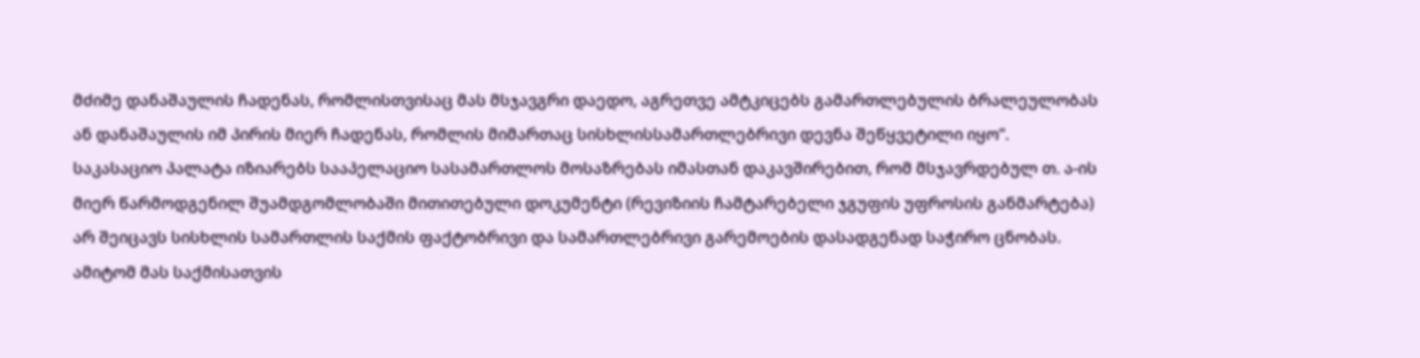მძიმე დანაშაულის ჩადენას, რომლისთვისაც მას მსჯავგრი დაედო, აგრეთვე ამტკიცებს გამართლებულის ბრალეულობას ან დანაშაულის იმ პირის მიერ ჩადენას, რომლის მიმართაც სისხლისსამართლებრივი დევნა შეწყვეტილი იყო“.
საკასაციო პალატა იზიარებს სააპელაციო სასამართლოს მოსაზრებას იმასთან დაკავშირებით, რომ მსჯავრდებულ თ. ა-ის მიერ წარმოდგენილ შუამდგომლობაში მითითებული დოკუმენტი (რევიზიის ჩამტარებელი ჯგუფის უფროსის განმარტება) არ შეიცავს სისხლის სამართლის საქმის ფაქტობრივი და სამართლებრივი გარემოების დასადგენად საჭირო ცნობას. ამიტომ მას საქმისათვის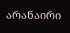არანაირი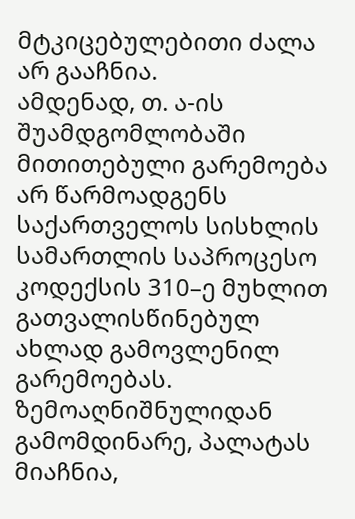მტკიცებულებითი ძალა არ გააჩნია.
ამდენად, თ. ა-ის შუამდგომლობაში მითითებული გარემოება არ წარმოადგენს საქართველოს სისხლის სამართლის საპროცესო კოდექსის 310–ე მუხლით გათვალისწინებულ ახლად გამოვლენილ გარემოებას.
ზემოაღნიშნულიდან გამომდინარე, პალატას მიაჩნია,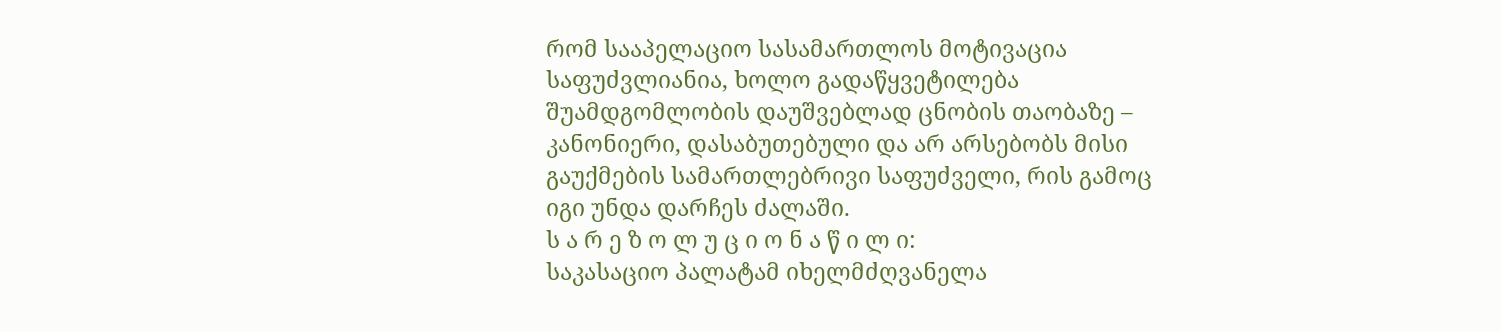რომ სააპელაციო სასამართლოს მოტივაცია საფუძვლიანია, ხოლო გადაწყვეტილება შუამდგომლობის დაუშვებლად ცნობის თაობაზე – კანონიერი, დასაბუთებული და არ არსებობს მისი გაუქმების სამართლებრივი საფუძველი, რის გამოც იგი უნდა დარჩეს ძალაში.
ს ა რ ე ზ ო ლ უ ც ი ო ნ ა წ ი ლ ი:
საკასაციო პალატამ იხელმძღვანელა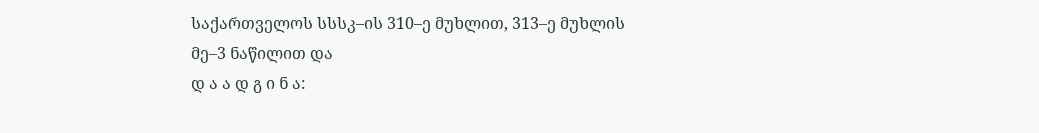საქართველოს სსსკ–ის 310–ე მუხლით, 313–ე მუხლის მე–3 ნაწილით და
დ ა ა დ გ ი ნ ა: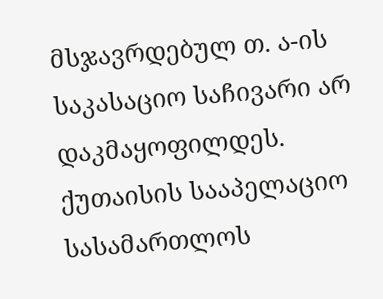მსჯავრდებულ თ. ა-ის საკასაციო საჩივარი არ დაკმაყოფილდეს.
ქუთაისის სააპელაციო სასამართლოს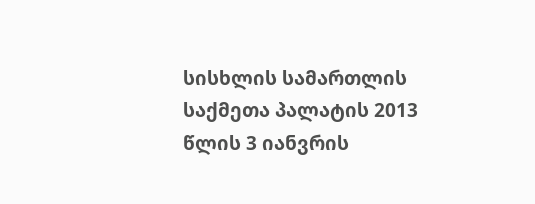სისხლის სამართლის საქმეთა პალატის 2013 წლის 3 იანვრის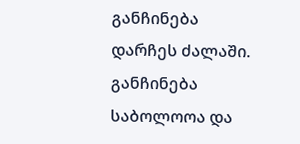განჩინება დარჩეს ძალაში.
განჩინება საბოლოოა და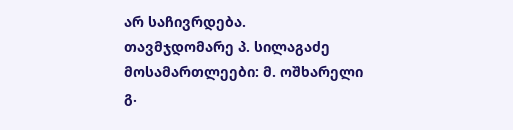არ საჩივრდება.
თავმჯდომარე პ. სილაგაძე
მოსამართლეები: მ. ოშხარელი
გ.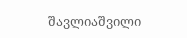შავლიაშვილი